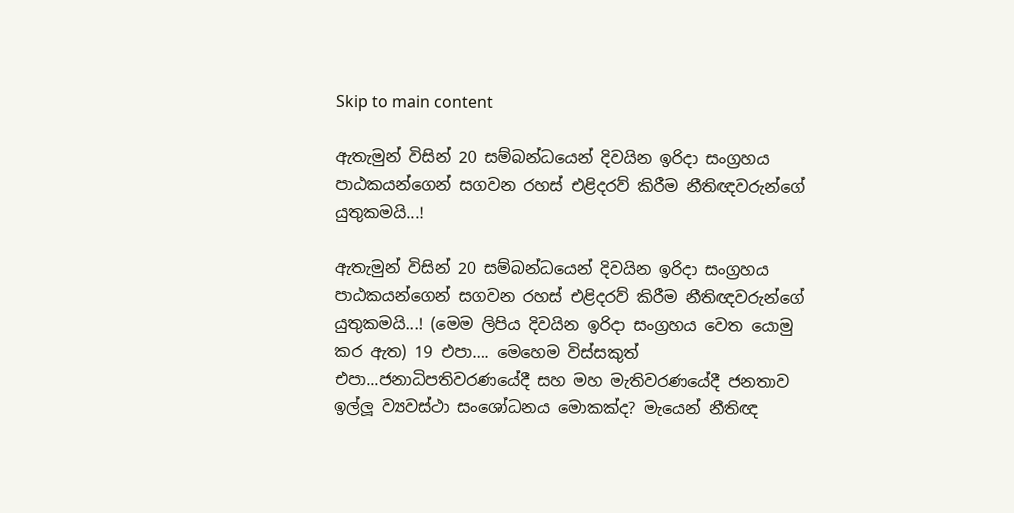Skip to main content

ඇතැමුන් විසින් 20 සම්බන්ධයෙන් දිවයින ඉරිදා සංග්‍රහය පාඨකයන්ගෙන් සගවන රහස් එළිදරව් කිරීම නීතිඥවරුන්ගේ යුතුකමයි...!

ඇතැමුන් විසින් 20 සම්බන්ධයෙන් දිවයින ඉරිදා සංග්‍රහය පාඨකයන්ගෙන් සගවන රහස් එළිදරව් කිරීම නීතිඥවරුන්ගේ යුතුකමයි...! (මෙම ලිපිය දිවයින ඉරිදා සංග්‍රහය වෙත යොමු කර ඇත) 19 එපා…. මෙහෙම විස්සකුත් එපා...ජනාධිපතිවරණයේදී සහ මහ මැතිවරණයේදී ජනතාව ඉල්ලූ ව්‍යවස්ථා සංශෝධනය මොකක්ද? මැයෙන් නීතිඥ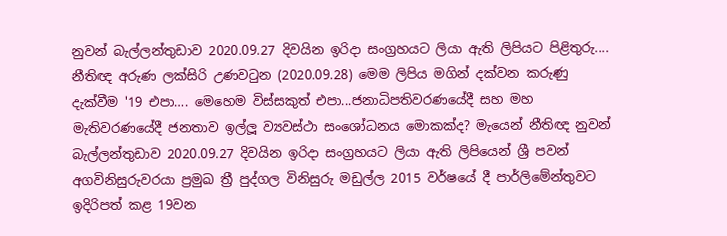නුවන් බැල්ලන්තුඩාව 2020.09.27 දිවයින ඉරිදා සංග්‍රහයට ලියා ඇති ලිපියට පිළිතුරු.... නීතිඥ අරුණ ලක්සිරි උණවටුන (2020.09.28) මෙම ලිපිය මගින් දක්වන කරුණු දැක්වීම '19 එපා…. මෙහෙම විස්සකුත් එපා...ජනාධිපතිවරණයේදී සහ මහ මැතිවරණයේදී ජනතාව ඉල්ලූ ව්‍යවස්ථා සංශෝධනය මොකක්ද? මැයෙන් නීතිඥ නුවන් බැල්ලන්තුඩාව 2020.09.27 දිවයින ඉරිදා සංග්‍රහයට ලියා ඇති ලිපියෙන් ශ්‍රී පවන් අගවිනිසුරුවරයා ප්‍රමුඛ ත්‍රී පුද්ගල විනිසුරු මඩුල්ල 2015 වර්ෂයේ දී පාර්ලිමේන්තුවට ඉදිරිපත් කළ 19වන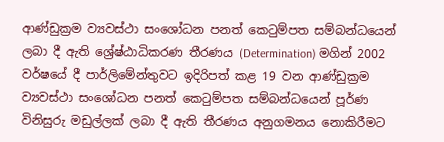ආණ්ඩුක්‍රම ව්‍යවස්ථා සංශෝධන පනත් කෙටුම්පත සම්බන්ධයෙන් ලබා දී ඇති ශ්‍රේෂ්ඨාධිකරණ තීරණය (Determination) මගින් 2002 වර්ෂයේ දී පාර්ලිමේන්තුවට ඉදිරිපත් කළ 19 වන ආණ්ඩුක්‍රම ව්‍යවස්ථා සංශෝධන පනත් කෙටුම්පත සම්බන්ධයෙන් පූර්ණ විනිසුරු මඩුල්ලක් ලබා දී ඇති තීරණය අනුගමනය නොකිරීමට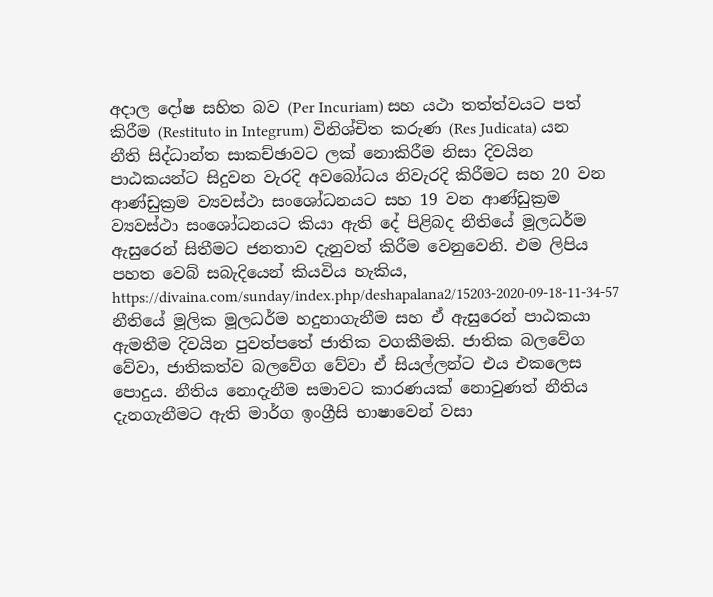අදාල දෝෂ සහිත බව (Per Incuriam) සහ යථා තත්ත්වයට පත් කිරීම (Restituto in Integrum) විනිශ්චිත කරුණ (Res Judicata) යන නීති සිද්ධාන්ත සාකච්ඡාවට ලක් නොකිරීම නිසා දිවයින පාඨකයන්ට සිදුවන වැරදි අවබෝධය නිවැරදි කිරීමට සහ 20 වන ආණ්ඩුක්‍රම ව්‍යවස්ථා සංශෝධනයට සහ 19 වන ආණ්ඩුක්‍රම ව්‍යවස්ථා සංශෝධනයට කියා ඇති දේ පිළිබද නීතියේ මූලධර්ම ඇසුරෙන් සිතීමට ජනතාව දැනුවත් කිරීම වෙනුවෙනි. එම ලිපිය පහත වෙබ් සබැදියෙන් කියවිය හැකිය, https://divaina.com/sunday/index.php/deshapalana2/15203-2020-09-18-11-34-57 නීතියේ මූලික මූලධර්ම හදුනාගැනීම සහ ඒ ඇසුරෙන් පාඨකයා ඇමතීම දිවයින පුවත්පතේ ජාතික වගකීමකි. ජාතික බලවේග වේවා, ජාතිකත්ව බලවේග වේවා ඒ සියල්ලන්ට එය එකලෙස පොදුය. නීතිය නොදැනීම සමාවට කාරණයක් නොවුණත් නීතිය දැනගැනීමට ඇති මාර්ග ඉංග්‍රීසි භාෂාවෙන් වසා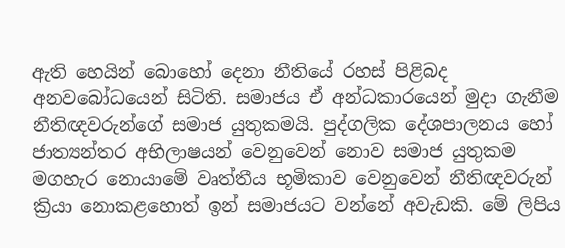ඇති හෙයින් බොහෝ දෙනා නීතියේ රහස් පිළිබද අනවබෝධයෙන් සිටිති. සමාජය ඒ අන්ධකාරයෙන් මුදා ගැනීම නීතිඥවරුන්ගේ සමාජ යුතුකමයි. පුද්ගලික දේශපාලනය හෝ ජාත්‍යන්තර අභිලාෂයන් වෙනුවෙන් නොව සමාජ යුතුකම මගහැර නොයාමේ වෘත්තීය භූමිකාව වෙනුවෙන් නීතිඥවරුන් ක්‍රියා නොකළහොත් ඉන් සමාජයට වන්නේ අවැඩකි. මේ ලිපිය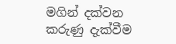මගින් දක්වන කරුණු දැක්වීම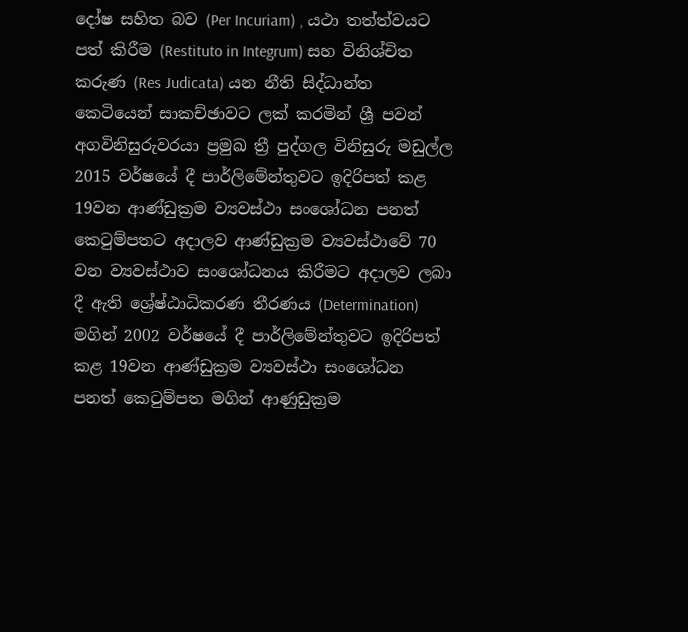දෝෂ සහිත බව (Per Incuriam) , යථා තත්ත්වයට පත් කිරීම (Restituto in Integrum) සහ විනිශ්චිත කරුණ (Res Judicata) යන නීති සිද්ධාන්ත කෙටියෙන් සාකච්ඡාවට ලක් කරමින් ශ්‍රී පවන් අගවිනිසුරුවරයා ප්‍රමුඛ ත්‍රී පුද්ගල විනිසුරු මඩුල්ල 2015 වර්ෂයේ දී පාර්ලිමේන්තුවට ඉදිරිපත් කළ 19වන ආණ්ඩුක්‍රම ව්‍යවස්ථා සංශෝධන පනත් කෙටුම්පතට අදාලව ආණ්ඩුක්‍රම ව්‍යවස්ථාවේ 70 වන ව්‍යවස්ථාව සංශෝධනය කිරීමට අදාලව ලබා දී ඇති ශ්‍රේෂ්ඨාධිකරණ තීරණය (Determination) මගින් 2002 වර්ෂයේ දී පාර්ලිමේන්තුවට ඉදිරිපත් කළ 19වන ආණ්ඩුක්‍රම ව්‍යවස්ථා සංශෝධන පනත් කෙටුම්පත මගින් ආණුඩුක්‍රම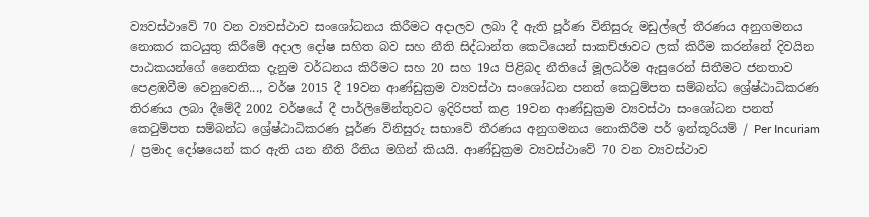ව්‍යවස්ථාවේ 70 වන ව්‍යවස්ථාව සංශෝධනය කිරීමට අදාලව ලබා දී ඇති පූර්ණ විනිසුරු මඩුල්ලේ තීරණය අනුගමනය නොකර කටයුතු කිරීමේ අදාල දෝෂ සහිත බව සහ නීති සිද්ධාන්ත කෙටියෙන් සාකච්ඡාවට ලක් කිරීම කරන්නේ දිවයින පාඨකයන්ගේ නෛතික දැනුම වර්ධනය කිරීමට සහ 20 සහ 19ය පිළිබද නීතියේ මූලධර්ම ඇසුරෙන් සිතීමට ජනතාව පෙළඹවීම වෙනුවෙනි..., වර්ෂ 2015 දී 19වන ආණ්ඩුක්‍රම ව්‍යවස්ථා සංශෝධන පනත් කෙටුම්පත සම්බන්ධ ශ්‍රේෂ්ඨාධිකරණ තිරණය ලබා දීමේදී 2002 වර්ෂයේ දී පාර්ලිමේන්තුවට ඉදිරිපත් කළ 19වන ආණ්ඩුක්‍රම ව්‍යවස්ථා සංශෝධන පනත් කෙටුම්පත සම්බන්ධ ශ්‍රේෂ්ඨාධිකරණ පූර්ණ විනිසුරු සභාවේ තීරණය අනුගමනය නොකිරීම පර් ඉන්කූරියම් / Per Incuriam / ප්‍රමාද දෝෂයෙන් කර ඇති යන නීති රීතිය මගින් කියයි. ආණ්ඩුක්‍රම ව්‍යවස්ථාවේ 70 වන ව්‍යවස්ථාව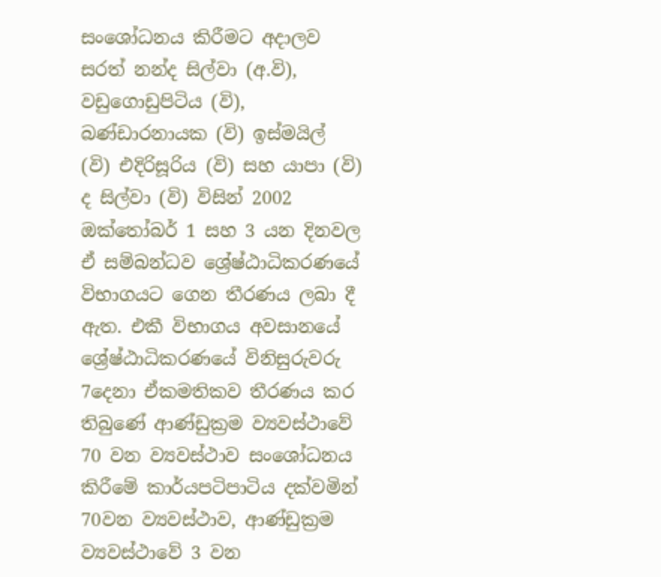සංශෝධනය කිරීමට අදාලව සරත් නන්ද සිල්වා (අ.වි), වඩුගොඩුපිටිය (වි), බණ්ඩාරනායක (වි) ඉස්මයිල් (වි) එදිරිසූරිය (වි) සහ යාපා (වි) ද සිල්වා (වි) විසින් 2002 ඔක්තෝබර් 1 සහ 3 යන දිනවල ඒ සම්බන්ධව ශ්‍රේෂ්ඨාධිකරණයේ විභාගයට ගෙන තීරණය ලබා දී ඇත. එකී විභාගය අවසානයේ ශ්‍රේෂ්ඨාධිකරණයේ විනිසුරුවරු 7දෙනා ඒකමතිකව තීරණය කර තිබුණේ ආණ්ඩුක්‍රම ව්‍යවස්ථාවේ 70 වන ව්‍යවස්ථාව සංශෝධනය කිරීමේ කාර්යපටිපාටිය දක්වමින් 70වන ව්‍යවස්ථාව, ආණ්ඩුක්‍රම ව්‍යවස්ථාවේ 3 වන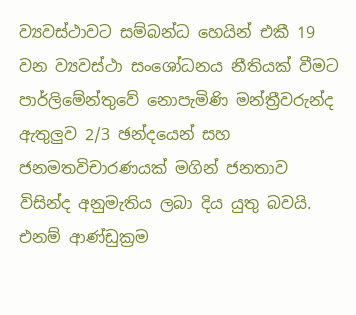ව්‍යවස්ථාවට සම්බන්ධ හෙයින් එකී 19 වන ව්‍යවස්ථා සං‍ශෝධනය නීතියක් වීමට පාර්ලිමේන්තුවේ නොපැමිණි මන්ත්‍රීවරුන්ද ඇතුලුව 2/3 ඡන්දයෙන් සහ ජනමතවිචාරණයක් මගින් ජනතාව විසින්ද අනුමැතිය ලබා දිය යුතු බවයි. එනම් ආණ්ඩුක්‍රම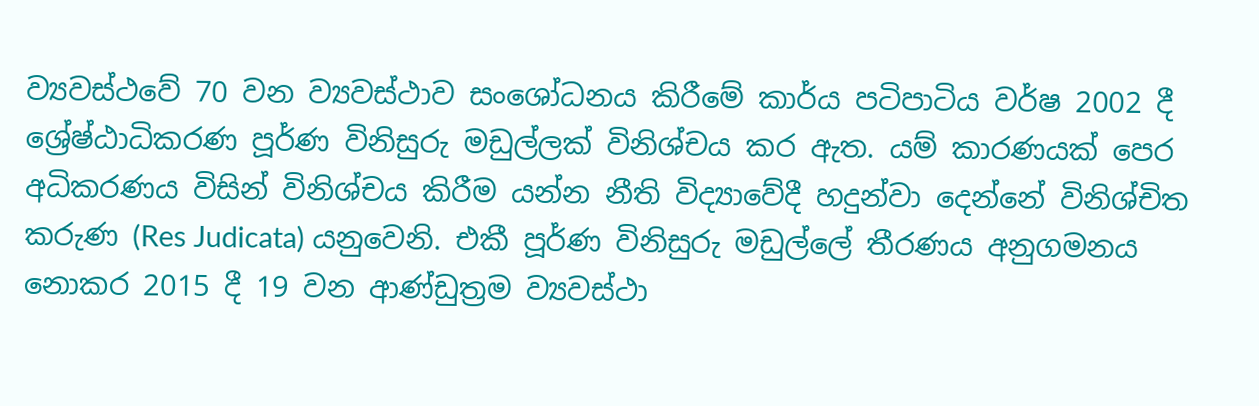ව්‍යවස්ථවේ 70 වන ව්‍යවස්ථාව සංශෝධනය කිරීමේ කාර්ය පටිපාටිය වර්ෂ 2002 දී ශ්‍රේෂ්ඨාධිකරණ පූර්ණ විනිසුරු මඩුල්ලක් විනිශ්චය කර ඇත. යම් කාරණයක් පෙර අධිකරණය විසින් විනිශ්චය කිරීම යන්න නීති විද්‍යාවේදී හදුන්වා දෙන්නේ විනිශ්චිත කරුණ (Res Judicata) යනුවෙනි. එකී පූර්ණ විනිසුරු මඩුල්ලේ තීරණය අනුගමනය නොකර 2015 දී 19 වන ආණ්ඩුත්‍රම ව්‍යවස්ථා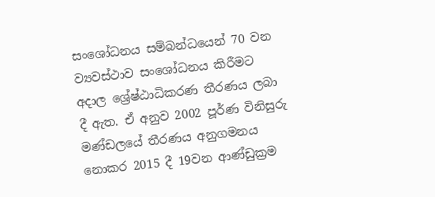සං‍ශෝධනය සම්බන්ධයෙන් 70 වන ව්‍යවස්ථාව සංශෝධනය කිරීමට අදාල ශ්‍රේෂ්ඨාධිකරණ තීරණය ලබා දී ඇත. ඒ අනුව 2002 පූර්ණ විනිසුරු මණ්ඩලයේ තීරණය අනුගමනය නොකර 2015 දී 19වන ආණ්ඩුක්‍රම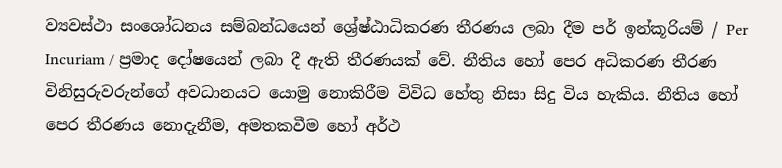ව්‍යවස්ථා සං‍ශෝධනය සම්බන්ධයෙන් ශ්‍රේෂ්ඨාධිකරණ තීරණය ලබා දීම පර් ඉන්කූරියම් / Per Incuriam / ප්‍රමාද දෝෂයෙන් ලබා දී ඇති තීරණයක් වේ. නීතිය ‍හෝ පෙර අධිකරණ තීරණ විනිසුරුවරුන්ගේ අවධානයට යොමු නොකිරීම විවිධ හේතු නිසා සිදු විය හැකිය. නීතිය හෝ පෙර තීරණය නොදැනීම, අමතකවීම හෝ අර්ථ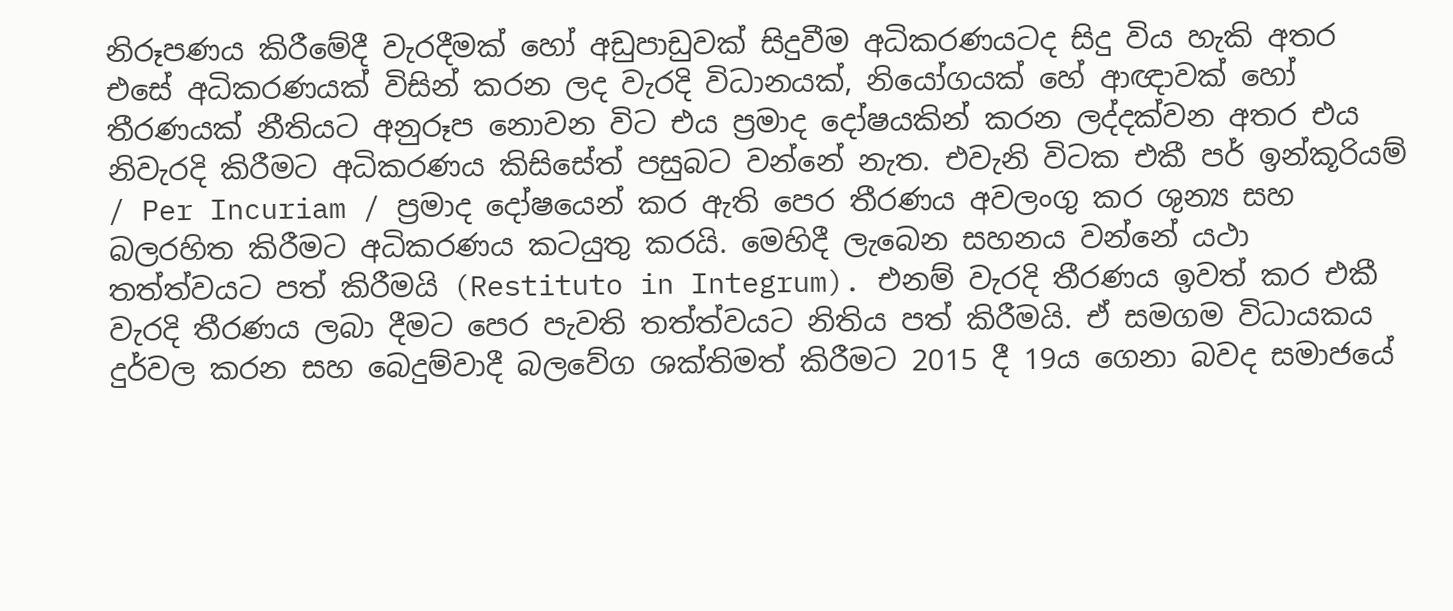නිරූපණය කිරීමේදී වැරදීමක් හෝ අඩුපාඩුවක් සිදුවීම අධිකරණයටද සිදු විය හැකි අතර එසේ අධිකරණයක් විසින් කරන ලද වැරදි විධානයක්, නියෝගයක් හේ ආඥාවක් හෝ තීරණයක් නීතියට අනුරූප නොවන විට එය ප්‍රමාද දෝෂයකින් කරන ලද්දක්වන අතර එය නිවැරදි කිරීමට අධිකරණය කිසිසේත් පසුබට වන්නේ නැත. එවැනි විටක එකී පර් ඉන්කූරියම් / Per Incuriam / ප්‍රමාද දෝෂයෙන් කර ඇති පෙර තීරණය අවලංගු කර ශුන්‍ය සහ බලරහිත කිරීමට අධිකරණය කටයුතු කරයි. මෙහිදී ලැබෙන සහනය වන්නේ යථා තත්ත්වයට පත් කිරීමයි (Restituto in Integrum). එනම් වැරදි තීරණය ඉවත් කර එකී වැරදි තීරණය ලබා දීමට පෙර පැවති තත්ත්වයට නිතිය පත් කිරීමයි. ඒ සමගම විධායකය දුර්වල කරන සහ බෙදුම්වාදී බලවේග ශක්තිමත් කිරීමට 2015 දී 19ය ගෙනා බවද සමාජයේ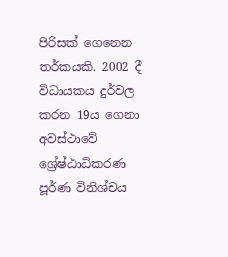පිරිසක් ගෙනෙන තර්කයකි. 2002 දී විධායකය දුර්වල කරන 19ය ගෙනා අවස්ථාවේ ශ්‍රේෂ්ඨාධිකරණ පූර්ණ විනිශ්චය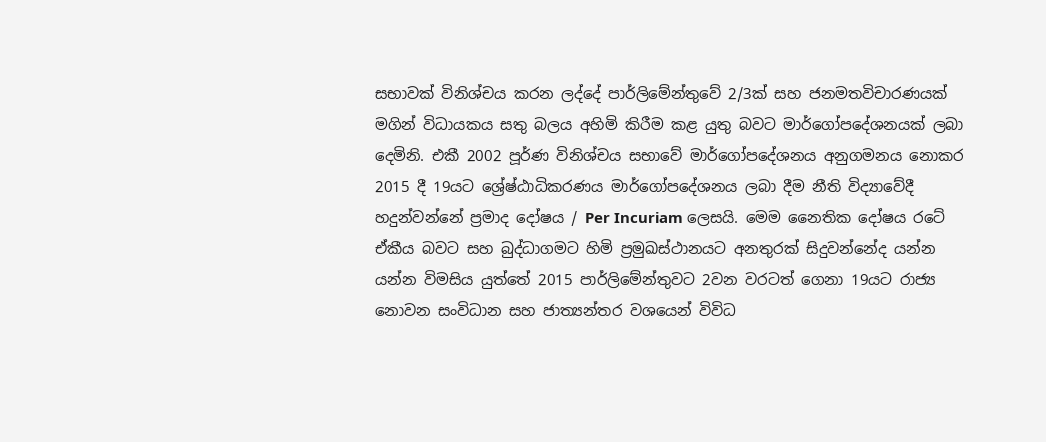සභාවක් විනිශ්චය කරන ලද්දේ පාර්ලිමේන්තුවේ 2/3ක් සහ ජනමතවිචාරණයක් මගින් විධායකය සතු බලය අහිමි කිරීම කළ යුතු බවට මාර්ගෝපදේශනයක් ලබා දෙමිනි. එකී 2002 පූර්ණ විනිශ්චය සභාවේ මාර්ගෝපදේශනය අනුගමනය නොකර 2015 දී 19යට ශ්‍රේෂ්ඨාධිකරණය මාර්ගෝපදේශනය ලබා දීම නීති විද්‍යාවේදී හදුන්වන්නේ ප්‍රමාද දෝෂය / Per Incuriam ලෙසයි. මෙම නෛතික දෝෂය රටේ ඒකීය බවට සහ බුද්ධාගමට හිමි ප්‍රමුඛස්ථානයට අනතුරක් සිදුවන්නේද යන්න යන්න විමසිය යුත්තේ 2015 පාර්ලිමේන්තුවට 2වන වරටත් ගෙනා 19යට රාජ්‍ය නොවන සංවිධාන සහ ජාත්‍යන්තර වශයෙන් විවිධ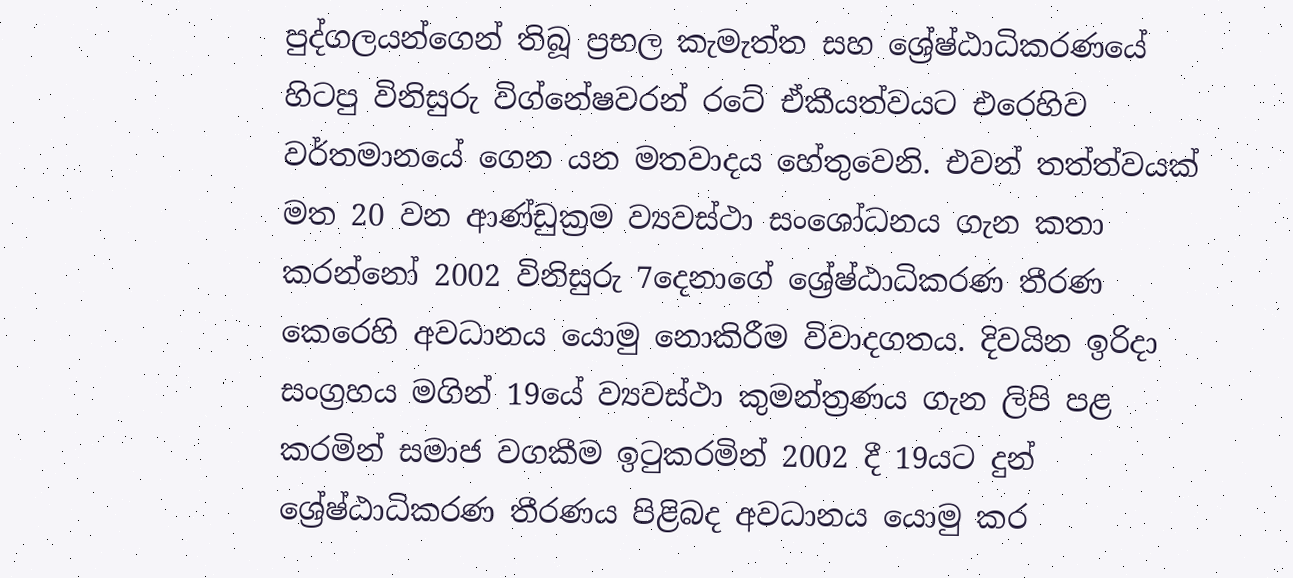පුද්ගලයන්ගෙන් තිබූ ප්‍රභල කැමැත්ත සහ ශ්‍රේෂ්ඨාධිකරණයේ හිටපු විනිසුරු විග්නේෂවරන් රටේ ඒකීයත්වයට එරෙහිව වර්තමානයේ ගෙන යන මතවාදය හේතුවෙනි. එවන් තත්ත්වයක් මත 20 වන ආණ්ඩුක්‍රම ව්‍යවස්ථා සං‍ශෝධනය ගැන කතා කරන්නෝ 2002 විනිසුරු 7දෙනාගේ ශ්‍රේෂ්ඨාධිකරණ තීරණ කෙරෙහි අවධානය යොමු නොකිරීම විවාදගතය. දිවයින ඉරිදා සංග්‍රහය මගින් 19යේ ව්‍යවස්ථා කුමන්ත්‍රණය ගැන ලිපි පළ කරමින් සමාජ වගකීම ඉටුකරමින් 2002 දී 19යට දුන් ශ්‍රේෂ්ඨාධිකරණ තීරණය පිළිබද අවධානය යොමු කර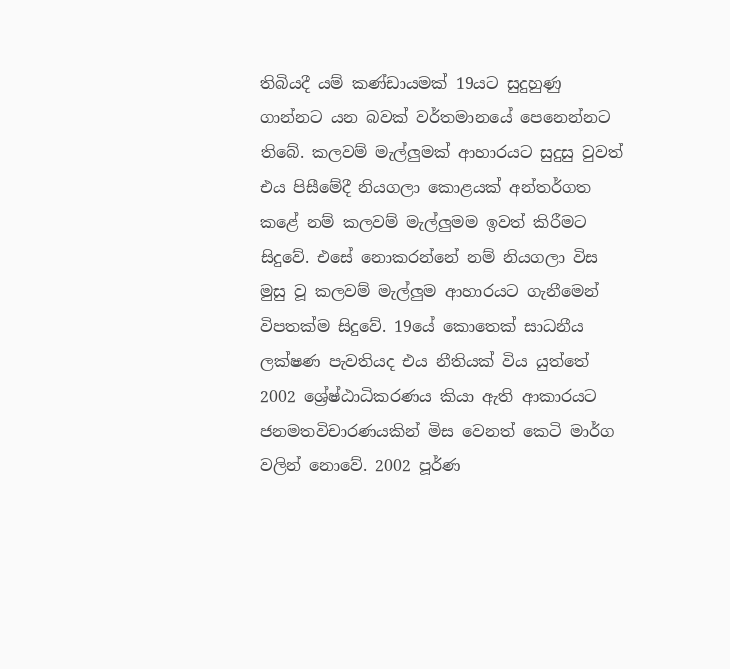තිබියදී යම් කණ්ඩායමක් 19යට සුදුහුණු ගාන්නට යන බවක් වර්තමානයේ පෙනෙන්නට තිබේ. කලවම් මැල්ලුමක් ආහාරයට සුදුසු වුවත් එය පිසීමේදී නියගලා කොළයක් අන්තර්ගත කළේ නම් කලවම් මැල්ලුමම ඉවත් කිරීමට සිදුවේ. එසේ නොකරන්නේ නම් නියගලා විස මුසු වූ කලවම් මැල්ලුම ආහාරයට ගැනීමෙන් විපතක්ම සිදුවේ. 19යේ කොතෙක් සාධනීය ලක්ෂණ පැවතියද එය නීතියක් විය යුත්තේ 2002 ශ්‍රේෂ්ඨාධිකරණය කියා ඇති ආකාරයට ජනමතවිචාරණයකින් මිස වෙනත් කෙටි මාර්ග වලින් නොවේ. 2002 පූර්ණ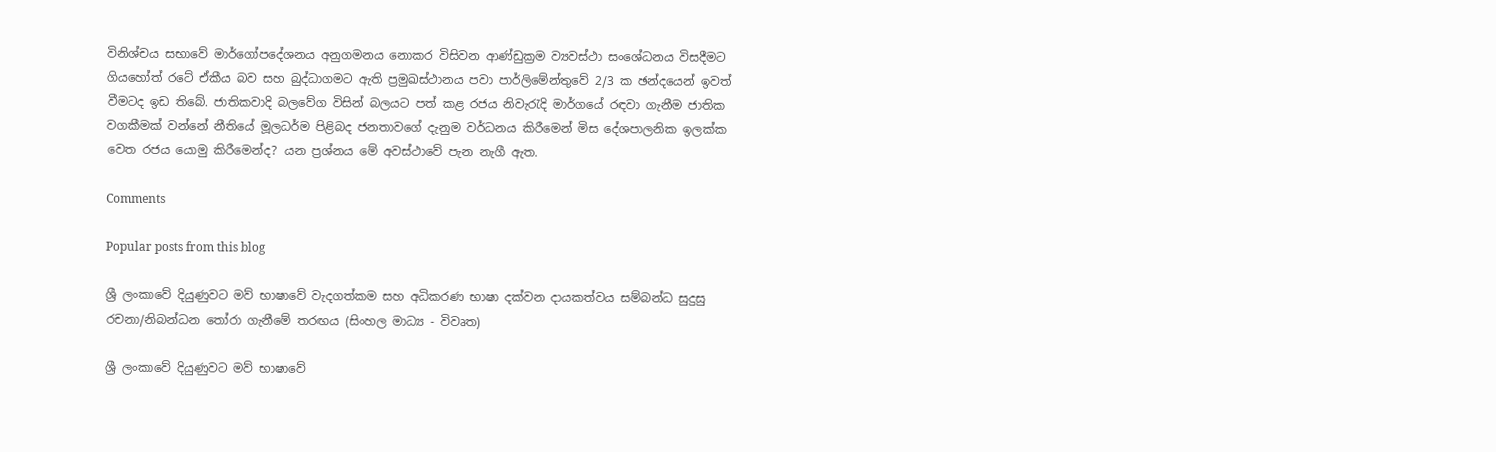විනිශ්චය සභාවේ මාර්ගෝපදේශනය අනුගමනය නොකර විසිවන ආණ්ඩුක්‍රම ව්‍යවස්ථා සංශේධනය විසදීමට ගියහෝත් රටේ ඒකීය බව සහ බුද්ධාගමට ඇති ප්‍රමුඛස්ථානය පවා පාර්ලිමේන්තුවේ 2/3 ක ඡන්දයෙන් ඉවත් වීමටද ඉඩ තිබේ. ජාතිකවාදි බලවේග විසින් බලයට පත් කළ රජය නිවැරැදි මාර්ගයේ රඳවා ගැනීම ජාතික වගකීමක් වන්නේ නීතියේ මූලධර්ම පිළිබද ජනතාවගේ දැනුම වර්ධනය කිරීමෙන් මිස දේශපාලනික ඉලක්ක වෙත රජය යොමු කිරීමෙන්ද? යන ප්‍රශ්නය මේ අවස්ථාවේ පැන නැගී ඇත.

Comments

Popular posts from this blog

ශ්‍රී ලංකාවේ දියුණුවට මව් භාෂාවේ වැදගත්කම සහ අධිකරණ භාෂා දක්වන දායකත්වය සම්බන්ධ සුදුසු රචනා/නිබන්ධන තෝරා ගැනීමේ තරඟය (සිංහල මාධ්‍ය - විවෘත)

ශ්‍රී ලංකාවේ දියුණුවට මව් භාෂාවේ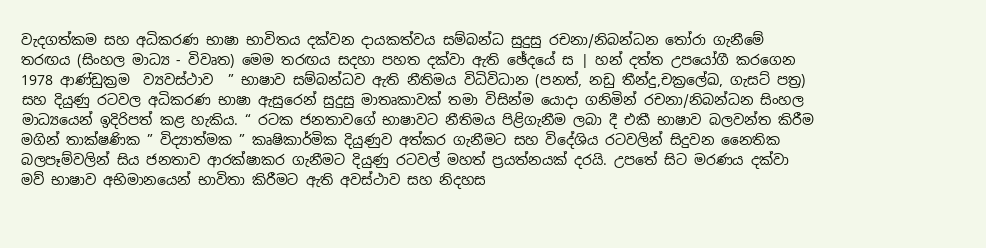වැදගත්කම සහ අධිකරණ භාෂා භාවිතය දක්වන දායකත්වය සම්බන්ධ සුදුසු රචනා/නිබන්ධන තෝරා ගැනීමේ තරඟය (සිංහල මාධ්‍ය - විවෘත) මෙම තරඟය සදහා පහත දක්වා ඇති ඡේදයේ ස | හන් දත්ත උපයෝගී කරගෙන 1978 ආණ්ඩුක්‍රම  ව්‍යවස්ථාව  ” භාෂාව සම්බන්ධව ඇති නීතිමය විධිවිධාන (පනත්, නඩු තීන්දු,චක්‍රලේඛ, ගැසට් පත්‍ර) සහ දියුණු රටවල අධිකරණ භාෂා ඇසුරෙන් සුදුසු මාතෘකාවක් තමා විසින්ම යොදා ගනිමින් රචනා/නිබන්ධන සිංහල මාධ්‍යයෙන් ඉදිරිපත් කළ හැකිය. “ රටක ජනතාවගේ භාෂාවට නීතිමය පිළිගැනීම ලබා දී එකී භාෂාව බලවන්ත කිරීම මගින් තාක්ෂණික ” විද්‍යාත්මක ” කෘෂිකාර්මික දියුණුව අත්කර ගැනීමට සහ විදේශිය රටවලින් සිදුවන නෛතික බලපෑම්වලින් සිය ජනතාව ආරක්ෂාකර ගැනීමට දියුණු රටවල් මහත් ප්‍රයත්නයක් දරයි. උපතේ සිට මරණය දක්වා මව් භාෂාව අභිමානයෙන් භාවිතා කිරීමට ඇති අවස්ථාව සහ නිදහස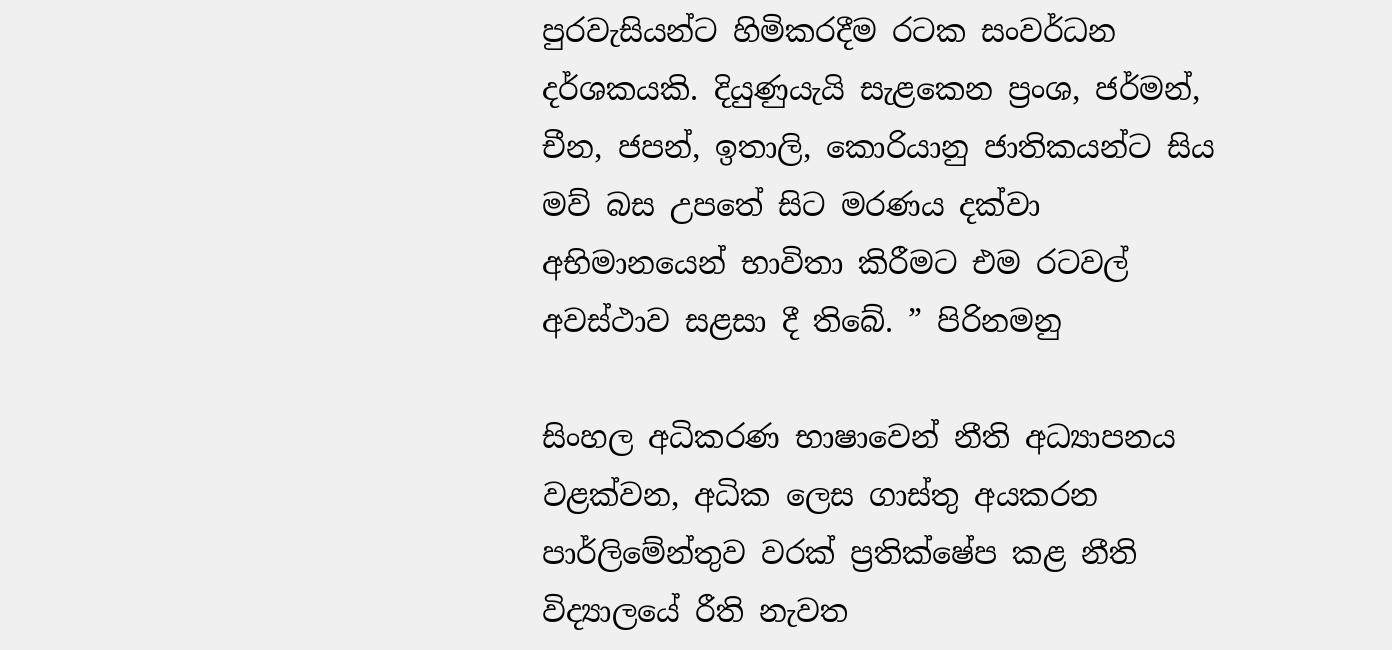පුරවැසියන්ට හිමිකරදීම රටක සංවර්ධන දර්ශකයකි. දියුණුයැයි සැළකෙන ප්‍රංශ, ජර්මන්, චීන, ජපන්, ඉතාලි, කොරියානු ජාතිකයන්ට සිය මව් බස උපතේ සිට මරණය දක්වා අභිමානයෙන් භාවිතා කිරීමට එම රටවල් අවස්ථාව සළසා දී තිබේ. ” පිරිනමනු

සිංහල අධිකරණ භාෂාවෙන් නීති අධ්‍යාපනය වළක්වන, අධික ලෙස ගාස්තු අයකරන පාර්ලිමේන්තුව වරක් ප්‍රතික්ෂේප කළ නීති විද්‍යාලයේ රීති නැවත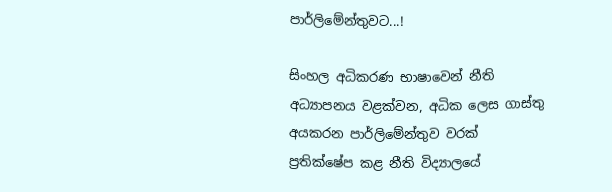පාර්ලිමේන්තුවට...!

සිංහල අධිකරණ භාෂාවෙන් නීති අධ්‍යාපනය වළක්වන, අධික ලෙස ගාස්තු අයකරන පාර්ලිමේන්තුව වරක් ප්‍රතික්ෂේප කළ නීති විද්‍යාලයේ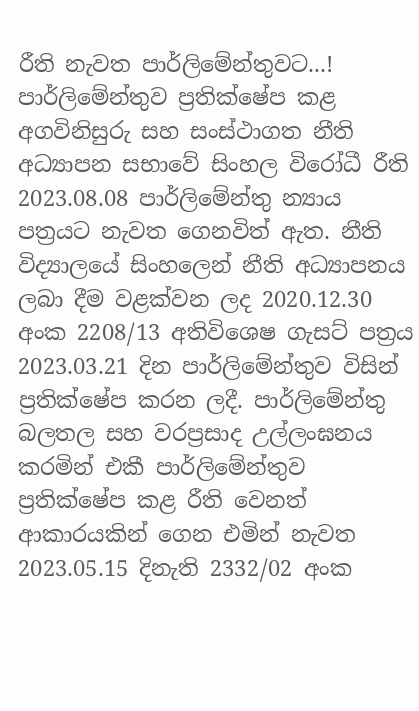රීති නැවත පාර්ලිමේන්තුවට...! පාර්ලිමේන්තුව ප්‍රතික්ෂේප කළ අගවිනිසුරු සහ සංස්ථාගත නීති අධ්‍යාපන සභාවේ සිංහල විරෝධී රීති 2023.08.08 පාර්ලිමේන්තු න්‍යාය පත්‍රයට නැවත ගෙනවිත් ඇත. නීති විද්‍යාලයේ සිංහලෙන් නීති අධ්‍යාපනය ලබා දීම වළක්වන ලද 2020.12.30 අංක 2208/13 අතිවිශෙෂ ගැසට් පත්‍රය 2023.03.21 දින පාර්ලිමේන්තුව විසින් ප්‍රතික්ෂේප කරන ලදී. පාර්ලිමේන්තු බලතල සහ වරප්‍රසාද උල්ලංඝනය කරමින් එකී පාර්ලිමේන්තුව ප්‍රතික්ෂේප කළ රීති වෙනත් ආකාරයකින් ගෙන එමින් නැවත 2023.05.15 දිනැති 2332/02 අංක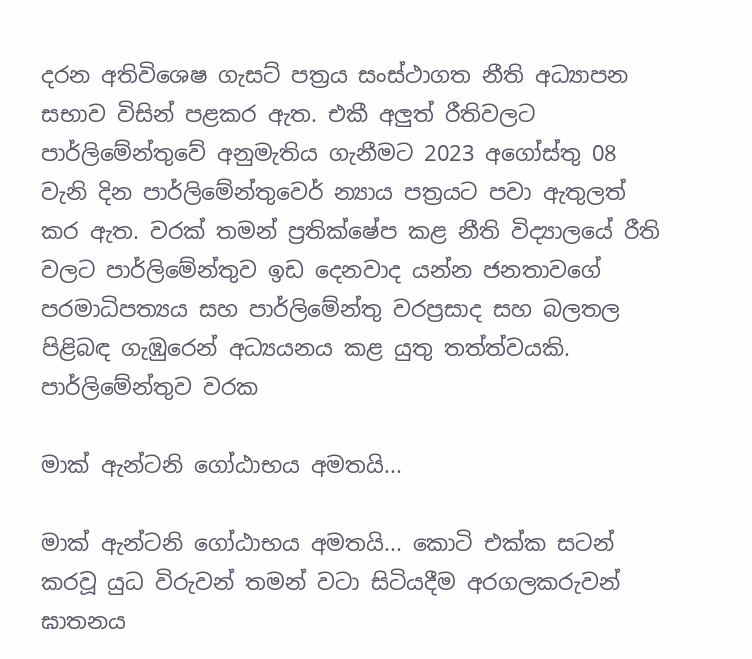දරන අතිවිශෙෂ ගැසට් පත්‍රය සංස්ථාගත නීති අධ්‍යාපන සභාව විසින් පළකර ඇත. එකී අලුත් රීතිවලට පාර්ලිමේන්තුවේ අනුමැතිය ගැනීමට 2023 අගෝස්තු 08 වැනි දින පාර්ලිමේන්තුවෙර් න්‍යාය පත්‍රයට පවා ඇතුලත් කර ඇත. වරක් තමන් ප්‍රතික්ෂේප කළ නීති විද්‍යාලයේ රීති වලට පාර්ලිමේන්තුව ඉඩ දෙනවාද යන්න ජනතාවගේ පරමාධිපත්‍යය සහ පාර්ලිමේන්තු වරප්‍රසාද සහ බලතල පිළිබඳ ගැඹුරෙන් අධ්‍යයනය කළ යුතු තත්ත්වයකි. පාර්ලිමේන්තුව වරක

මාක් ඇන්ටනි ගෝඨාභය අමතයි...

මාක් ඇන්ටනි ගෝඨාභය අමතයි... කොටි එක්ක සටන් කරවූ යුධ විරුවන් තමන් වටා සිටියදීම අරගලකරුවන් ඝාතනය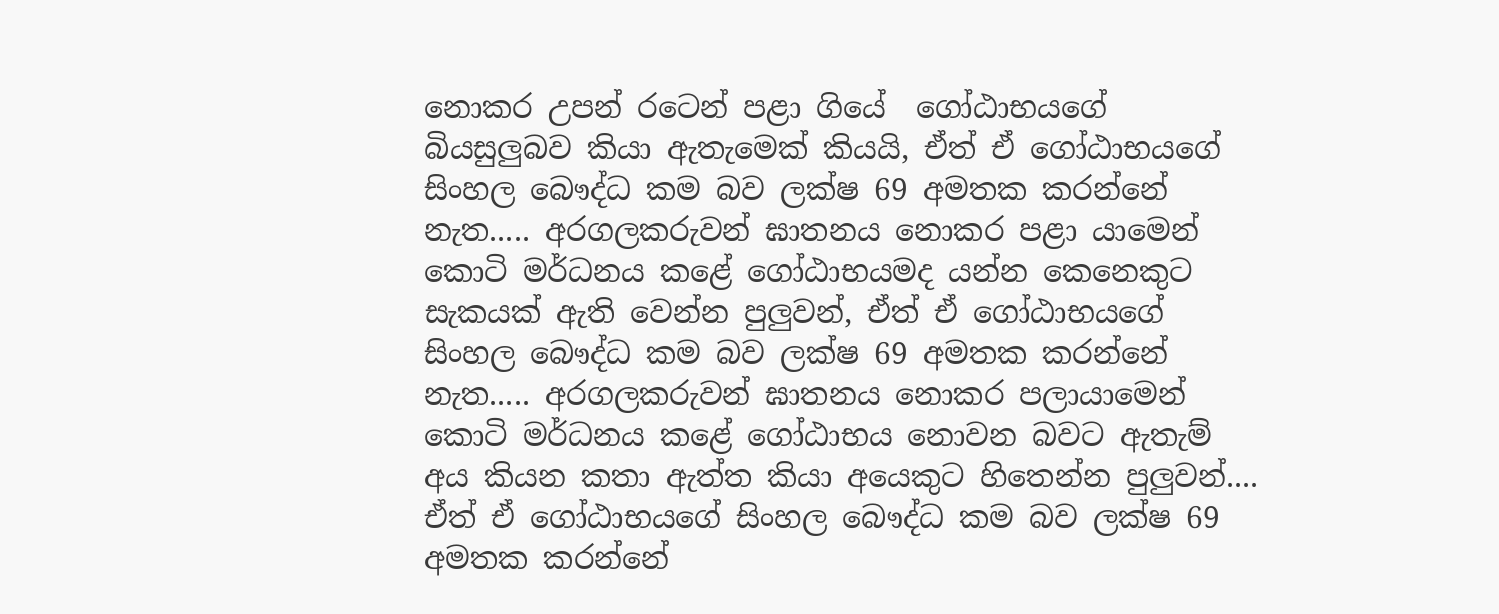නොකර උපන් රටෙන් පළා ගියේ  ගෝඨාභයගේ බියසුලුබව කියා ඇතැමෙක් කියයි, ඒත් ඒ ගෝඨාභයගේ සිංහල බෞද්ධ කම බව ලක්ෂ 69 අමතක කරන්නේ නැත..... අරගලකරුවන් ඝාතනය නොකර පළා යාමෙන් කොටි මර්ධනය කළේ ගෝඨාභයමද යන්න කෙනෙකුට සැකයක් ඇති වෙන්න පුලුවන්, ඒත් ඒ ගෝඨාභයගේ සිංහල බෞද්ධ කම බව ලක්ෂ 69 අමතක කරන්නේ නැත..... අරගලකරුවන් ඝාතනය නොකර පලායාමෙන් කොටි මර්ධනය කළේ ගෝඨාභය නොවන බවට ඇතැම් අය කියන කතා ඇත්ත කියා අයෙකුට හිතෙන්න පුලුවන්.... ඒත් ඒ ගෝඨාභයගේ සිංහල බෞද්ධ කම බව ලක්ෂ 69 අමතක කරන්නේ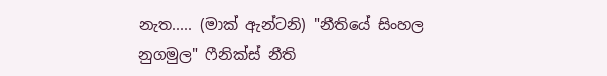නැත..... (මාක් ඇන්ටනි) "නීතියේ සිංහල නුගමුල" ෆීනික්ස් නීති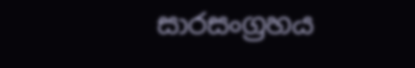සාරසංග්‍රහය